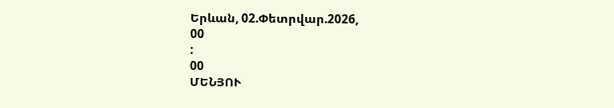Երևան, 02.Փետրվար.2026,
00
:
00
ՄԵՆՅՈՒ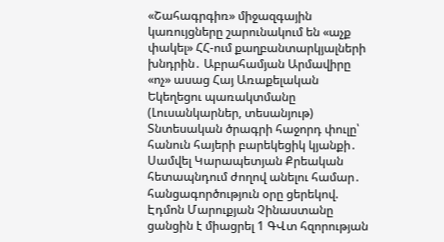«Շահագրգիռ» միջազգային կառույցները շարունակում են «աչք փակել» ՀՀ-ում քաղբանտարկյալների խնդրին․ Աբրահամյան Արմավիրը «ոչ» ասաց Հայ Առաքելական Եկեղեցու պառակտմանը (Լուսանկարներ, տեսանյութ) Տնտեսական ծրագրի հաջորդ փուլը՝ հանուն հայերի բարեկեցիկ կյանքի․ Սամվել Կարապետյան Քրեական հետապնդում ժողով անելու համար․ հանցագործություն օրը ցերեկով. Էդմոն Մարուքյան Չինաստանը ցանցին է միացրել 1 ԳՎտ հզորության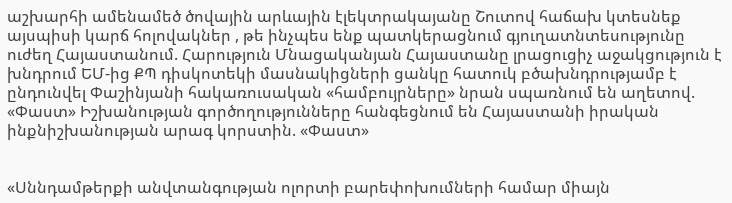աշխարհի ամենամեծ ծովային արևային էլեկտրակայանը Շուտով հաճախ կտեսնեք այսպիսի կարճ հոլովակներ , թե ինչպես ենք պատկերացնում գյուղատնտեսությունը ուժեղ Հայաստանում. Հարություն Մնացականյան Հայաստանը լրացուցիչ աջակցություն է խնդրում ԵՄ-ից ՔՊ դիսկոտեկի մասնակիցների ցանկը հատուկ բծախնդրությամբ է ընդունվել Փաշինյանի հակառուսական «համբույրները» նրան սպառնում են աղետով. «Փաստ» Իշխանության գործողությունները հանգեցնում են Հայաստանի իրական ինքնիշխանության արագ կորստին. «Փաստ»


«Սննդամթերքի անվտանգության ոլորտի բարեփոխումների համար միայն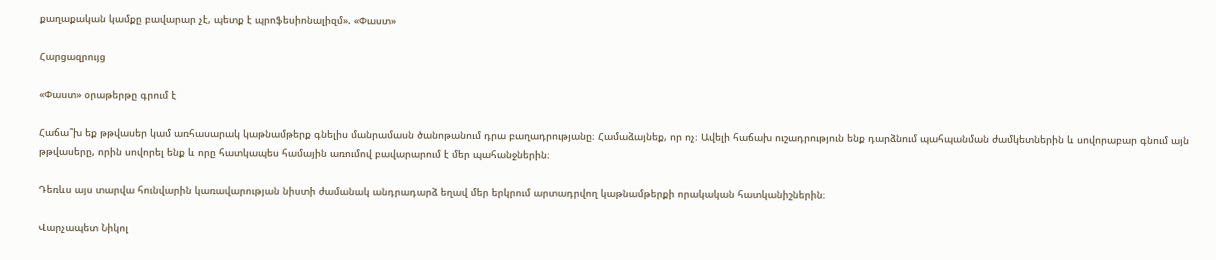քաղաքական կամքը բավարար չէ, պետք է պրոֆեսիոնալիզմ». «Փաստ»

Հարցազրույց

«Փաստ» օրաթերթը գրում է

Հաճա՞խ եք թթվասեր կամ առհասարակ կաթնամթերք գնելիս մանրամասն ծանոթանում դրա բաղադրությանը։ Համաձայնեք, որ ոչ։ Ավելի հաճախ ուշադրություն ենք դարձնում պահպանման ժամկետներին և սովորաբար գնում այն թթվասերը, որին սովորել ենք և որը հատկապես համային առումով բավարարում է մեր պահանջներին։

Դեռևս այս տարվա հունվարին կառավարության նիստի ժամանակ անդրադարձ եղավ մեր երկրում արտադրվող կաթնամթերքի որակական հատկանիշներին։

Վարչապետ Նիկոլ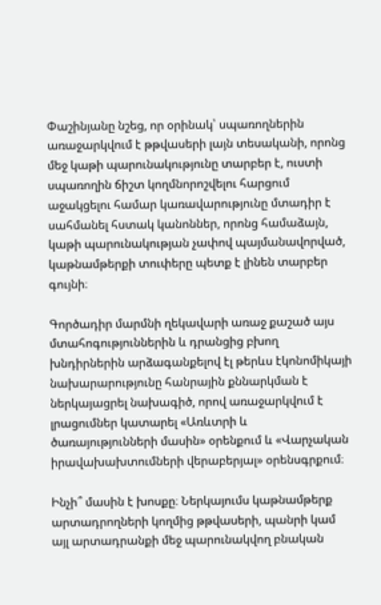Փաշինյանը նշեց, որ օրինակ՝ սպառողներին առաջարկվում է թթվասերի լայն տեսականի, որոնց մեջ կաթի պարունակությունը տարբեր է, ուստի սպառողին ճիշտ կողմնորոշվելու հարցում աջակցելու համար կառավարությունը մտադիր է սահմանել հստակ կանոններ, որոնց համաձայն, կաթի պարունակության չափով պայմանավորված, կաթնամթերքի տուփերը պետք է լինեն տարբեր գույնի։

Գործադիր մարմնի ղեկավարի առաջ քաշած այս մտահոգություններին և դրանցից բխող խնդիրներին արձագանքելով էլ թերևս էկոնոմիկայի նախարարությունը հանրային քննարկման է ներկայացրել նախագիծ, որով առաջարկվում է լրացումներ կատարել «Առևտրի և ծառայությունների մասին» օրենքում և «Վարչական իրավախախտումների վերաբերյալ» օրենսգրքում։

Ինչի՞ մասին է խոսքը։ Ներկայումս կաթնամթերք արտադրողների կողմից թթվասերի, պանրի կամ այլ արտադրանքի մեջ պարունակվող բնական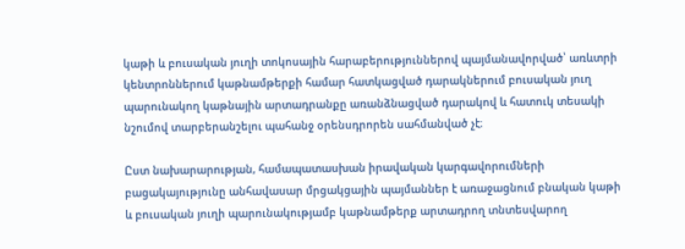կաթի և բուսական յուղի տոկոսային հարաբերություններով պայմանավորված՝ առևտրի կենտրոններում կաթնամթերքի համար հատկացված դարակներում բուսական յուղ պարունակող կաթնային արտադրանքը առանձնացված դարակով և հատուկ տեսակի նշումով տարբերանշելու պահանջ օրենսդրորեն սահմանված չէ։

Ըստ նախարարության, համապատասխան իրավական կարգավորումների բացակայությունը անհավասար մրցակցային պայմաններ է առաջացնում բնական կաթի և բուսական յուղի պարունակությամբ կաթնամթերք արտադրող տնտեսվարող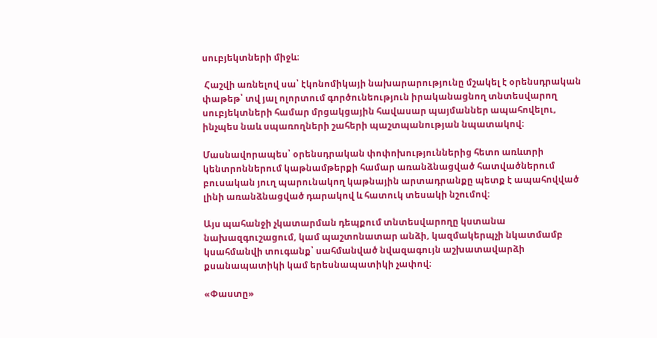սուբյեկտների միջև։

 Հաշվի առնելով սա՝ էկոնոմիկայի նախարարությունը մշակել է օրենսդրական փաթեթ՝ տվ յալ ոլորտում գործունեություն իրականացնող տնտեսվարող սուբյեկտների համար մրցակցային հավասար պայմաններ ապահովելու, ինչպես նաև սպառողների շահերի պաշտպանության նպատակով։

Մասնավորապես՝ օրենսդրական փոփոխություններից հետո առևտրի կենտրոններում կաթնամթերքի համար առանձնացված հատվածներում բուսական յուղ պարունակող կաթնային արտադրանքը պետք է ապահովված լինի առանձնացված դարակով և հատուկ տեսակի նշումով։

Այս պահանջի չկատարման դեպքում տնտեսվարողը կստանա նախազգուշացում, կամ պաշտոնատար անձի, կազմակերպչի նկատմամբ կսահմանվի տուգանք՝ սահմանված նվազագույն աշխատավարձի քսանապատիկի կամ երեսնապատիկի չափով։

«Փաստը»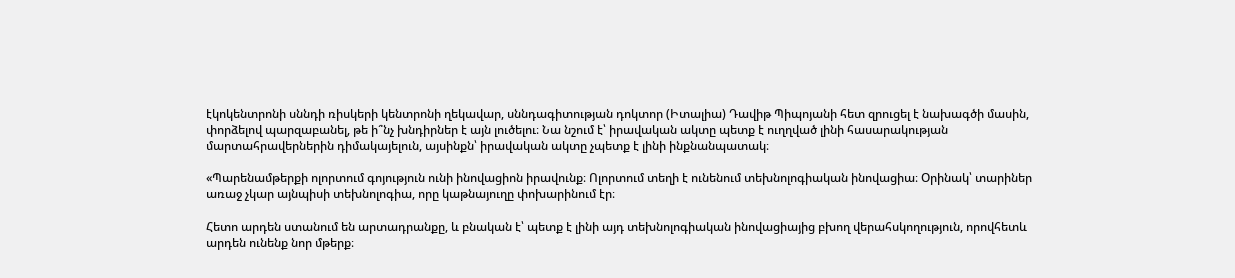էկոկենտրոնի սննդի ռիսկերի կենտրոնի ղեկավար, սննդագիտության դոկտոր (Իտալիա) Դավիթ Պիպոյանի հետ զրուցել է նախագծի մասին, փորձելով պարզաբանել, թե ի՞նչ խնդիրներ է այն լուծելու։ Նա նշում է՝ իրավական ակտը պետք է ուղղված լինի հասարակության մարտահրավերներին դիմակայելուն, այսինքն՝ իրավական ակտը չպետք է լինի ինքնանպատակ։

«Պարենամթերքի ոլորտում գոյություն ունի ինովացիոն իրավունք։ Ոլորտում տեղի է ունենում տեխնոլոգիական ինովացիա։ Օրինակ՝ տարիներ առաջ չկար այնպիսի տեխնոլոգիա, որը կաթնայուղը փոխարինում էր։

Հետո արդեն ստանում են արտադրանքը, և բնական է՝ պետք է լինի այդ տեխնոլոգիական ինովացիայից բխող վերահսկողություն, որովհետև արդեն ունենք նոր մթերք։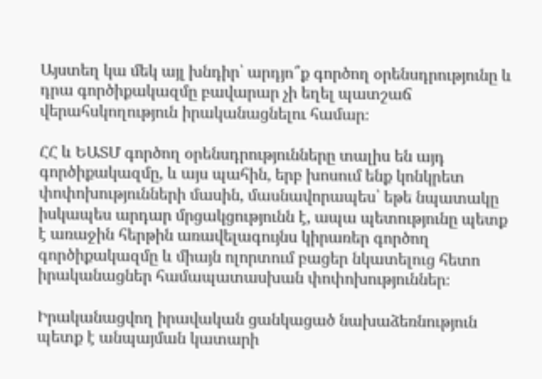Այստեղ կա մեկ այլ խնդիր՝ արդյո՞ք գործող օրենսդրությունը և դրա գործիքակազմը բավարար չի եղել պատշաճ վերահսկողություն իրականացնելու համար։

ՀՀ և ԵԱՏՄ գործող օրենսդրությունները տալիս են այդ գործիքակազմը, և այս պահին, երբ խոսում ենք կոնկրետ փոփոխությունների մասին, մասնավորապես՝ եթե նպատակը իսկապես արդար մրցակցությունն է, ապա պետությունը պետք է առաջին հերթին առավելագույնս կիրառեր գործող գործիքակազմը և միայն ոլորտում բացեր նկատելուց հետո իրականացներ համապատասխան փոփոխություններ։

Իրականացվող իրավական ցանկացած նախաձեռնություն պետք է անպայման կատարի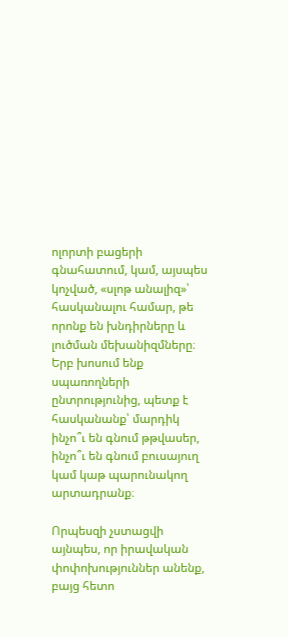ոլորտի բացերի գնահատում, կամ, այսպես կոչված, «սլոթ անալիզ»՝ հասկանալու համար, թե որոնք են խնդիրները և լուծման մեխանիզմները։ Երբ խոսում ենք սպառողների ընտրությունից, պետք է հասկանանք՝ մարդիկ ինչո՞ւ են գնում թթվասեր, ինչո՞ւ են գնում բուսայուղ կամ կաթ պարունակող արտադրանք։

Որպեսզի չստացվի այնպես, որ իրավական փոփոխություններ անենք, բայց հետո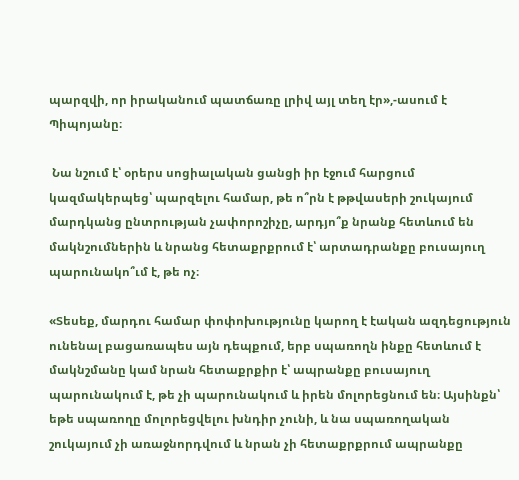պարզվի, որ իրականում պատճառը լրիվ այլ տեղ էր»,-ասում է Պիպոյանը։

 Նա նշում է՝ օրերս սոցիալական ցանցի իր էջում հարցում կազմակերպեց՝ պարզելու համար, թե ո՞րն է թթվասերի շուկայում մարդկանց ընտրության չափորոշիչը, արդյո՞ք նրանք հետևում են մակնշումներին և նրանց հետաքրքրում է՝ արտադրանքը բուսայուղ պարունակո՞ւմ է, թե ոչ։

«Տեսեք, մարդու համար փոփոխությունը կարող է էական ազդեցություն ունենալ բացառապես այն դեպքում, երբ սպառողն ինքը հետևում է մակնշմանը կամ նրան հետաքրքիր է՝ ապրանքը բուսայուղ պարունակում է, թե չի պարունակում և իրեն մոլորեցնում են։ Այսինքն՝ եթե սպառողը մոլորեցվելու խնդիր չունի, և նա սպառողական շուկայում չի առաջնորդվում և նրան չի հետաքրքրում ապրանքը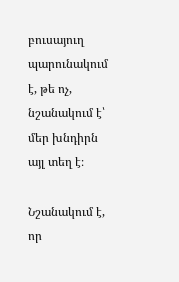բուսայուղ պարունակում է, թե ոչ, նշանակում է՝ մեր խնդիրն այլ տեղ է։

Նշանակում է, որ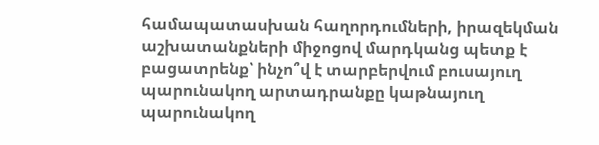համապատասխան հաղորդումների, իրազեկման աշխատանքների միջոցով մարդկանց պետք է բացատրենք՝ ինչո՞վ է տարբերվում բուսայուղ պարունակող արտադրանքը կաթնայուղ պարունակող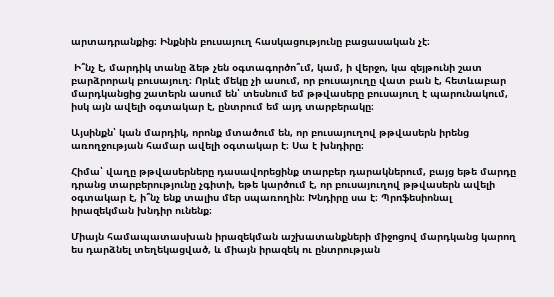արտադրանքից։ Ինքնին բուսայուղ հասկացությունը բացասական չէ։

 Ի՞նչ է, մարդիկ տանը ձեթ չեն օգտագործո՞ւմ, կամ, ի վերջո, կա զեյթունի շատ բարձրորակ բուսայուղ։ Որևէ մեկը չի ասում, որ բուսայուղը վատ բան է, հետևաբար մարդկանցից շատերն ասում են՝ տեսնում եմ թթվասերը բուսայուղ է պարունակում, իսկ այն ավելի օգտակար է, ընտրում եմ այդ տարբերակը։

Այսինքն՝ կան մարդիկ, որոնք մտածում են, որ բուսայուղով թթվասերն իրենց առողջության համար ավելի օգտակար է։ Սա է խնդիրը։

Հիմա՝ վաղը թթվասերները դասավորեցինք տարբեր դարակներում, բայց եթե մարդը դրանց տարբերությունը չգիտի, եթե կարծում է, որ բուսայուղով թթվասերն ավելի օգտակար է, ի՞նչ ենք տալիս մեր սպառողին։ Խնդիրը սա է։ Պրոֆեսիոնալ իրազեկման խնդիր ունենք։

Միայն համապատասխան իրազեկման աշխատանքների միջոցով մարդկանց կարող ես դարձնել տեղեկացված, և միայն իրազեկ ու ընտրության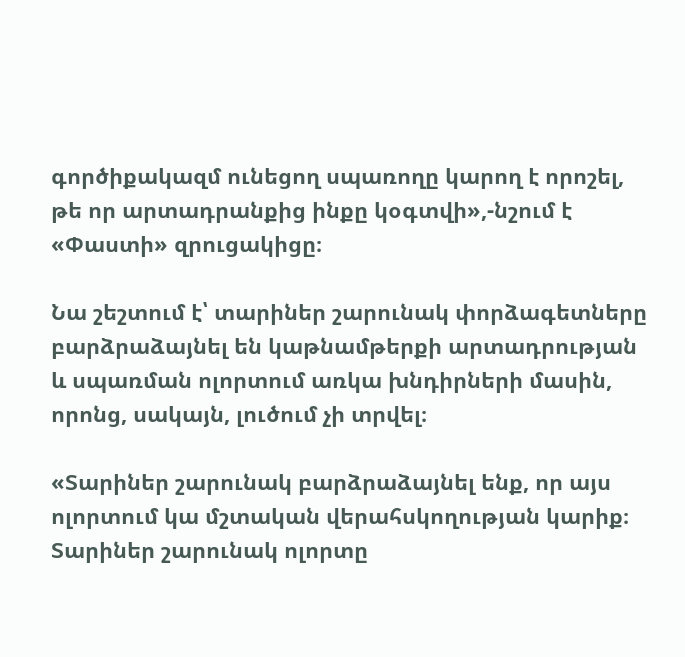գործիքակազմ ունեցող սպառողը կարող է որոշել, թե որ արտադրանքից ինքը կօգտվի»,-նշում է «Փաստի» զրուցակիցը։

Նա շեշտում է՝ տարիներ շարունակ փորձագետները բարձրաձայնել են կաթնամթերքի արտադրության և սպառման ոլորտում առկա խնդիրների մասին, որոնց, սակայն, լուծում չի տրվել։

«Տարիներ շարունակ բարձրաձայնել ենք, որ այս ոլորտում կա մշտական վերահսկողության կարիք։ Տարիներ շարունակ ոլորտը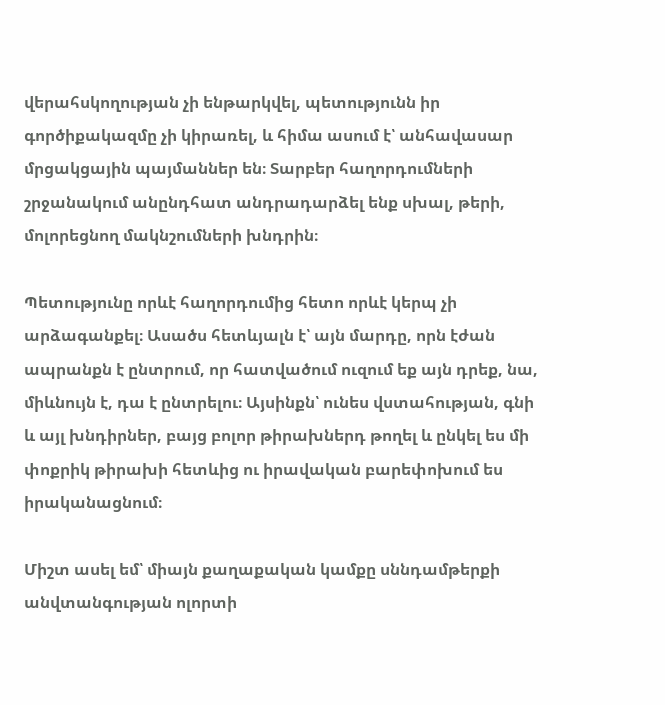վերահսկողության չի ենթարկվել, պետությունն իր գործիքակազմը չի կիրառել, և հիմա ասում է՝ անհավասար մրցակցային պայմաններ են։ Տարբեր հաղորդումների շրջանակում անընդհատ անդրադարձել ենք սխալ, թերի, մոլորեցնող մակնշումների խնդրին։

Պետությունը որևէ հաղորդումից հետո որևէ կերպ չի արձագանքել։ Ասածս հետևյալն է՝ այն մարդը, որն էժան ապրանքն է ընտրում, որ հատվածում ուզում եք այն դրեք, նա, միևնույն է, դա է ընտրելու։ Այսինքն՝ ունես վստահության, գնի և այլ խնդիրներ, բայց բոլոր թիրախներդ թողել և ընկել ես մի փոքրիկ թիրախի հետևից ու իրավական բարեփոխում ես իրականացնում։

Միշտ ասել եմ՝ միայն քաղաքական կամքը սննդամթերքի անվտանգության ոլորտի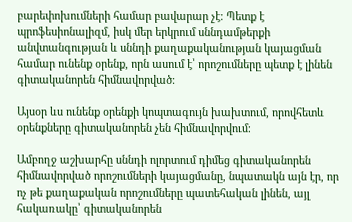բարեփոխումների համար բավարար չէ։ Պետք է պրոֆեսիոնալիզմ, իսկ մեր երկրում սննդամթերքի անվտանգության և սննդի քաղաքականության կայացման համար ունենք օրենք, որն ասում է՝ որոշումները պետք է լինեն գիտականորեն հիմնավորված։

Այսօր ևս ունենք օրենքի կոպտագույն խախտում, որովհետև օրենքները գիտականորեն չեն հիմնավորվում։

Ամբողջ աշխարհը սննդի ոլորտում դիմեց գիտականորեն հիմնավորված որոշումների կայացմանը, նպատակն այն էր, որ ոչ թե քաղաքական որոշումները պատեհական լինեն, այլ հակառակը՝ գիտականորեն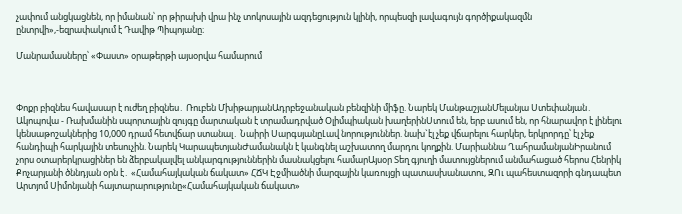չափում անցկացնեն, որ իմանան՝ որ թիրախի վրա ինչ տոկոսային ազդեցություն կլինի, որպեսզի լավագույն գործիքակազմն ընտրվի»,-եզրափակում է Դավիթ Պիպոյանը։

Մանրամասները՝ «Փաստ» օրաթերթի այսօրվա համարում



Փոքր բիզնես հավասար է ուժեղ բիզնես․ Ռուբեն ՄխիթարյանԱդրբեջանական բենզինի միֆը. Նարեկ ՄանթաշյանՄելանյա Ստեփանյան․ Ակոպովա - Ռախմանին սպորտային զույգը մարտական է տրամադրված Օլիմպիական խաղերինՍտում են, երբ ասում են, որ հնարավոր է լինելու կենսաթոշակներից 10,000 դրամ հետվճար ստանալ․ Նաիրի ՍարգսյանըԼավ նորություններ. նախ`էլ չեք վճարելու հարկեր, երկրորդը՝ էլ չեք հանդիպի հարկային տեսուչին. Նարեկ ԿարապետյանԺամանակն է կանգնել աշխատող մարդու կողքին. Մարիաննա ՂահրամանյանԻրանում չորս օտարերկրացիներ են ձերբակալվել անկարգություններին մասնակցելու համարԱյսօր Տեղ գյուղի մատույցներում անմահացած հերոս Հենրիկ Քոչարյանի ծննդյան օրն է․ «Համահայկական ճակատ» ՀՃԿ Էջմիածնի մարզային կառույցի պատասխանատու, ԶՈւ պահեստազորի գնդապետ Արտյոմ Սիմոնյանի հայտարարությունը«Համահայկական ճակատ»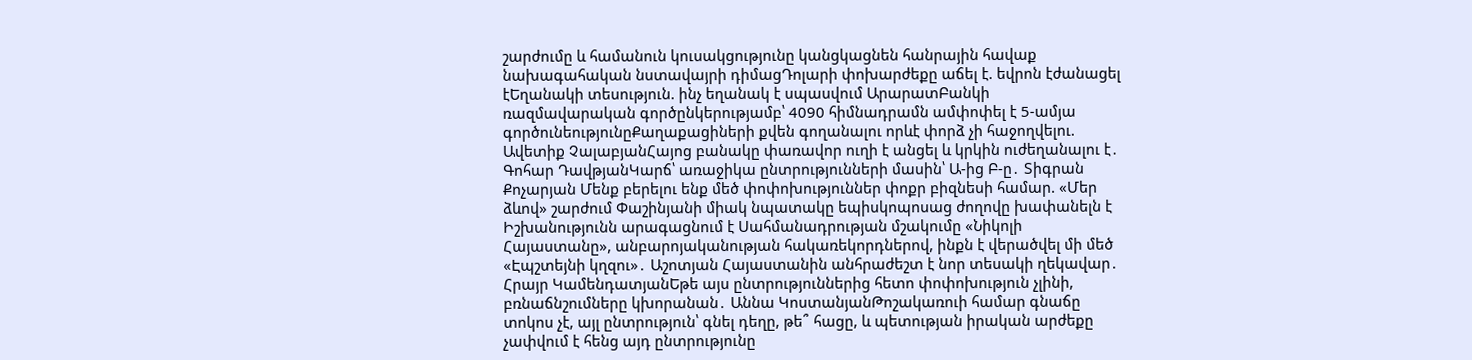շարժումը և համանուն կուսակցությունը կանցկացնեն հանրային հավաք նախագահական նստավայրի դիմացԴոլարի փոխարժեքը աճել է. եվրոն էժանացել էԵղանակի տեսություն. ինչ եղանակ է սպասվում ԱրարատԲանկի ռազմավարական գործընկերությամբ՝ 4090 հիմնադրամն ամփոփել է 5-ամյա գործունեությունըՔաղաքացիների քվեն գողանալու որևէ փորձ չի հաջողվելու. Ավետիք ՉալաբյանՀայոց բանակը փառավոր ուղի է անցել և կրկին ուժեղանալու է․ Գոհար ԴավթյանԿարճ՝ առաջիկա ընտրությունների մասին՝ Ա-ից Բ-ը․ Տիգրան Քոչարյան Մենք բերելու ենք մեծ փոփոխություններ փոքր բիզնեսի համար. «Մեր ձևով» շարժում Փաշինյանի միակ նպատակը եպիսկոպոսաց ժողովը խափանելն է Իշխանությունն արագացնում է Սահմանադրության մշակումը «Նիկոլի Հայաստանը», անբարոյականության հակառեկորդներով, ինքն է վերածվել մի մեծ «Էպշտեյնի կղզու»․ Աշոտյան Հայաստանին անհրաժեշտ է նոր տեսակի ղեկավար․ Հրայր ԿամենդատյանԵթե այս ընտրություններից հետո փոփոխություն չլինի, բռնաճնշումները կխորանան․ Աննա ԿոստանյանԹոշակառուի համար գնաճը տոկոս չէ, այլ ընտրություն՝ գնել դեղը, թե՞ հացը, և պետության իրական արժեքը չափվում է հենց այդ ընտրությունը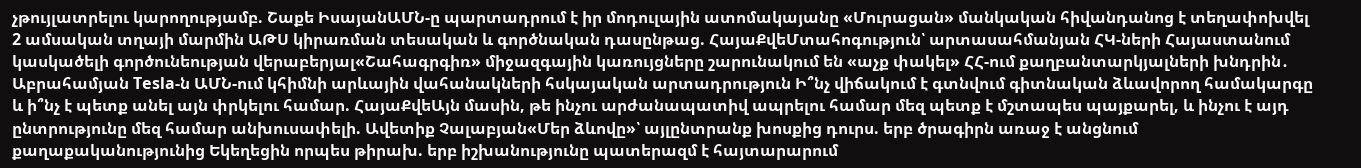չթույլատրելու կարողությամբ. Շաքե ԻսայանԱՄՆ-ը պարտադրում է իր մոդուլային ատոմակայանը «Մուրացան» մանկական հիվանդանոց է տեղափոխվել 2 ամսական տղայի մարմին ԱԹՍ կիրառման տեսական և գործնական դասընթաց. ՀայաՔվեՄտահոգություն՝ արտասահմանյան ՀԿ-ների Հայաստանում կասկածելի գործունեության վերաբերյալ«Շահագրգիռ» միջազգային կառույցները շարունակում են «աչք փակել» ՀՀ-ում քաղբանտարկյալների խնդրին․ Աբրահամյան Tesla-ն ԱՄՆ-ում կհիմնի արևային վահանակների հսկայական արտադրություն Ի՞նչ վիճակում է գտնվում գիտնական ձևավորող համակարգը և ի՞նչ է պետք անել այն փրկելու համար. ՀայաՔվեԱյն մասին, թե ինչու արժանապատիվ ապրելու համար մեզ պետք է մշտապես պայքարել, և ինչու է այդ ընտրությունը մեզ համար անխուսափելի. Ավետիք Չալաբյան«Մեր ձևովը»՝ այլընտրանք խոսքից դուրս. երբ ծրագիրն առաջ է անցնում քաղաքականությունից Եկեղեցին որպես թիրախ. երբ իշխանությունը պատերազմ է հայտարարում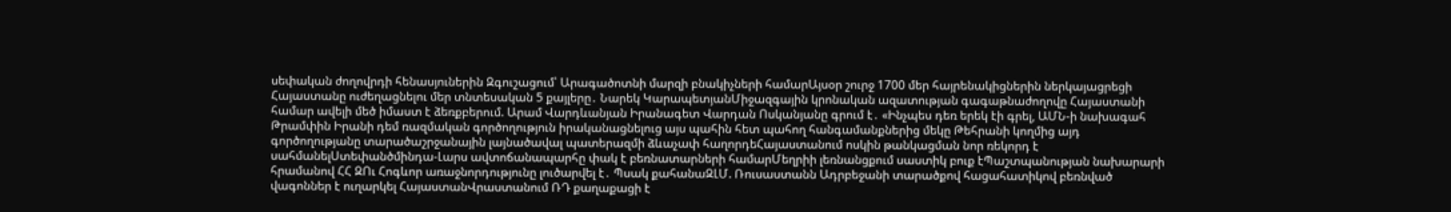սեփական ժողովրդի հենասյուներին Զգուշացում՝ Արագածոտնի մարզի բնակիչների համարԱյսօր շուրջ 1700 մեր հայրենակիցներին ներկայացրեցի Հայաստանը ուժեղացնելու մեր տնտեսական 5 քայլերը․ Նարեկ ԿարապետյանՄիջազգային կրոնական ազատության գագաթնաժողովը Հայաստանի համար ավելի մեծ իմաստ է ձեռքբերում. Արամ Վարդևանյան Իրանագետ Վարդան Ոսկանյանը գրում է․ «Ինչպես դեռ երեկ էի գրել, ԱՄՆ-ի նախագահ Թրամփին Իրանի դեմ ռազմական գործողություն իրականացնելուց այս պահին հետ պահող հանգամանքներից մեկը Թեհրանի կողմից այդ գործողությանը տարածաշրջանային լայնածավալ պատերազմի ձևաչափ հաղորդեՀայաստանում ոսկին թանկացման նոր ռեկորդ է սահմանելՍտեփանծմինդա-Լարս ավտոճանապարհը փակ է բեռնատարների համարՄեղրիի լեռնանցքում սաստիկ բուք էՊաշտպանության նախարարի հրամանով ՀՀ ԶՈւ Հոգևոր առաջնորդությունը լուծարվել է․ Պսակ քահանաԶԼՄ. Ռուսաստանն Ադրբեջանի տարածքով հացահատիկով բեռնված վագոններ է ուղարկել ՀայաստանՎրաստանում ՌԴ քաղաքացի է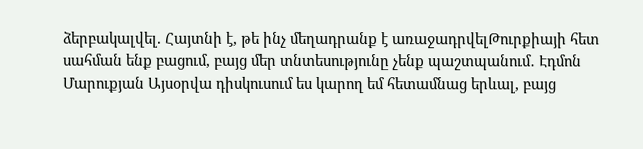ձերբակալվել. Հայտնի է, թե ինչ մեղադրանք է առաջադրվելԹուրքիայի հետ սահման ենք բացում, բայց մեր տնտեսությունը չենք պաշտպանում․ Էդմոն Մարուքյան Այսօրվա դիսկուսում ես կարող եմ հետամնաց երևալ, բայց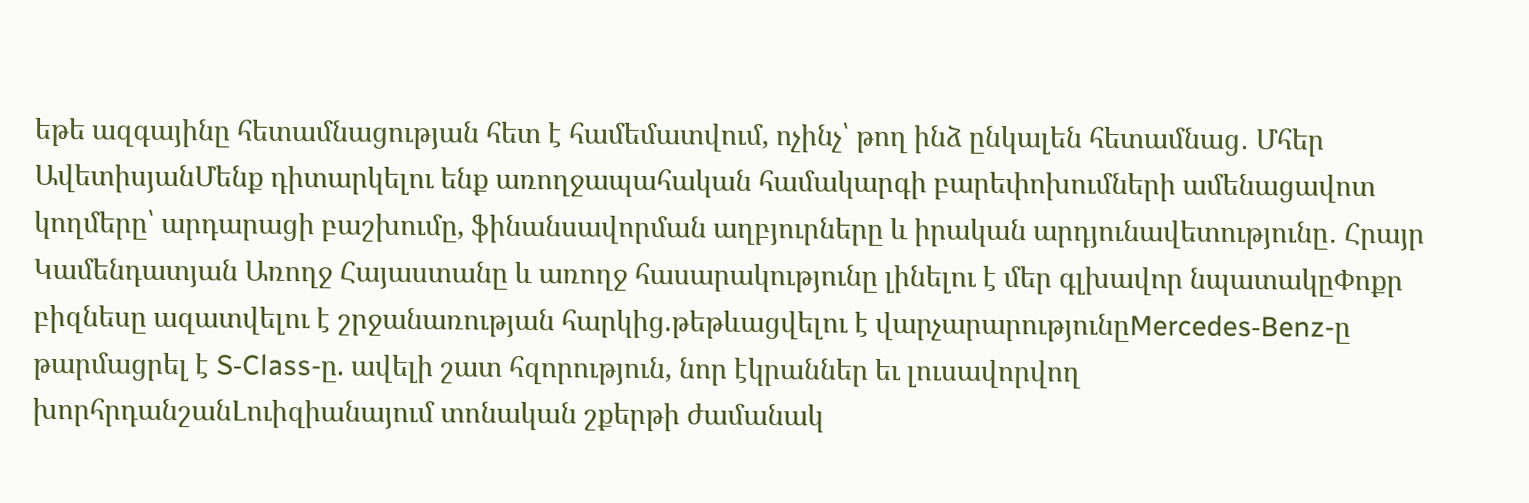եթե ազգայինը հետամնացության հետ է համեմատվում, ոչինչ՝ թող ինձ ընկալեն հետամնաց․ Մհեր ԱվետիսյանՄենք դիտարկելու ենք առողջապահական համակարգի բարեփոխումների ամենացավոտ կողմերը՝ արդարացի բաշխումը, ֆինանսավորման աղբյուրները և իրական արդյունավետությունը․ Հրայր Կամենդատյան Առողջ Հայաստանը և առողջ հասարակությունը լինելու է մեր գլխավոր նպատակըՓոքր բիզնեսը ազատվելու է շրջանառության հարկից.թեթևացվելու է վարչարարությունըMercedes‑Benz-ը թարմացրել է S‑Class-ը. ավելի շատ հզորություն, նոր էկրաններ եւ լուսավորվող խորհրդանշանԼուիզիանայում տոնական շքերթի ժամանակ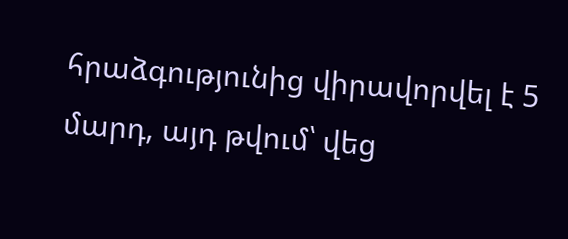հրաձգությունից վիրավորվել է 5 մարդ, այդ թվում՝ վեց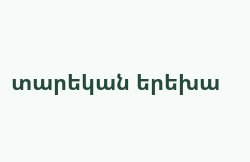տարեկան երեխա